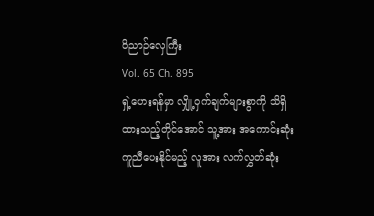ဝိညာဉ်လှေကြီး
Vol. 65 Ch. 895
ရှဲ့ဟေးရန်မှာ လျှို့ဝှက်ချက်များစွာကို သိရှိထားသည့်တိုင်အောင် သူ့အား အကောင်းဆုံး ကူညီပေးနိုင်မည့် လူအား လက်လွှတ်ဆုံး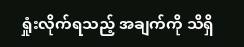ရှုံးလိုက်ရသည့် အချက်ကို သိရှိ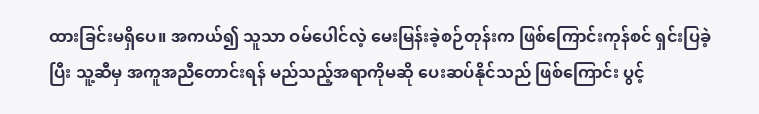ထားခြင်းမရှိပေ။ အကယ်၍ သူသာ ဝမ်ပေါင်လဲ့ မေးမြန်းခဲ့စဉ်တုန်းက ဖြစ်ကြောင်းကုန်စင် ရှင်းပြခဲ့ပြီး သူ့ဆီမှ အကူအညီတောင်းရန် မည်သည့်အရာကိုမဆို ပေးဆပ်နိုင်သည် ဖြစ်ကြောင်း ပွင့်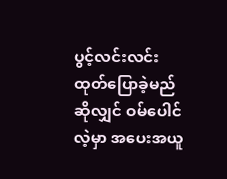ပွင့်လင်းလင်း ထုတ်ပြောခဲ့မည်ဆိုလျှင် ဝမ်ပေါင်လဲ့မှာ အပေးအယူ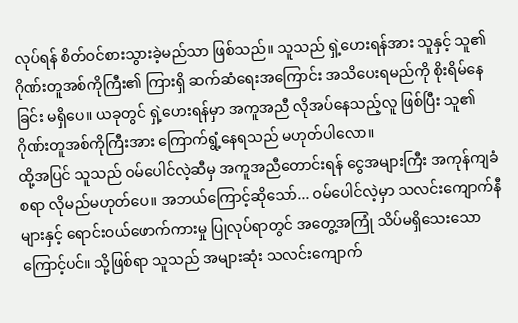လုပ်ရန် စိတ်ဝင်စားသွားခဲ့မည်သာ ဖြစ်သည်။ သူသည် ရှဲ့ဟေးရန်အား သူနှင့် သူ၏ ဂိုဏ်းတူအစ်ကိုကြီး၏ ကြားရှိ ဆက်ဆံရေးအကြောင်း အသိပေးရမည်ကို စိုးရိမ်နေခြင်း မရှိပေ။ ယခုတွင် ရှဲ့ဟေးရန်မှာ အကူအညီ လိုအပ်နေသည့်လူ ဖြစ်ပြီး သူ၏ ဂိုဏ်းတူအစ်ကိုကြီးအား ကြောက်ရွံ့နေရသည် မဟုတ်ပါလော။
ထို့အပြင် သူသည် ဝမ်ပေါင်လဲ့ဆီမှ အကူအညီတောင်းရန် ငွေအများကြီး အကုန်ကျခံစရာ လိုမည်မဟုတ်ပေ။ အဘယ်ကြောင့်ဆိုသော်... ဝမ်ပေါင်လဲ့မှာ သလင်းကျောက်နီများနှင့် ရောင်းဝယ်ဖောက်ကားမှု ပြုလုပ်ရာတွင် အတွေ့အကြုံ သိပ်မရှိသေးသောကြောင့်ပင်။ သို့ဖြစ်ရာ သူသည် အများဆုံး သလင်းကျောက်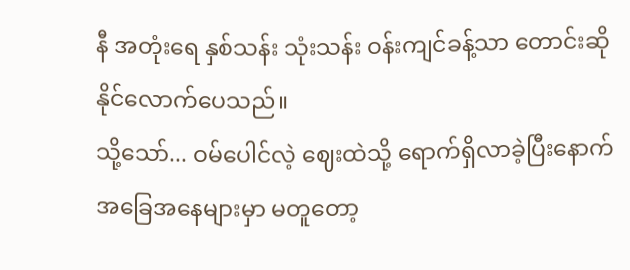နီ အတုံးရေ နှစ်သန်း သုံးသန်း ဝန်းကျင်ခန့်သာ တောင်းဆိုနိုင်လောက်ပေသည်။
သို့သော်... ဝမ်ပေါင်လဲ့ ဈေးထဲသို့ ရောက်ရှိလာခဲ့ပြီးနောက် အခြေအနေများမှာ မတူတော့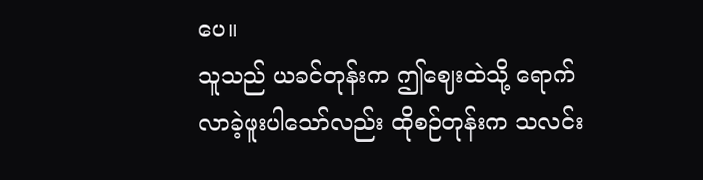ပေ။
သူသည် ယခင်တုန်းက ဤဈေးထဲသို့ ရောက်လာခဲ့ဖူးပါသော်လည်း ထိုစဉ်တုန်းက သလင်း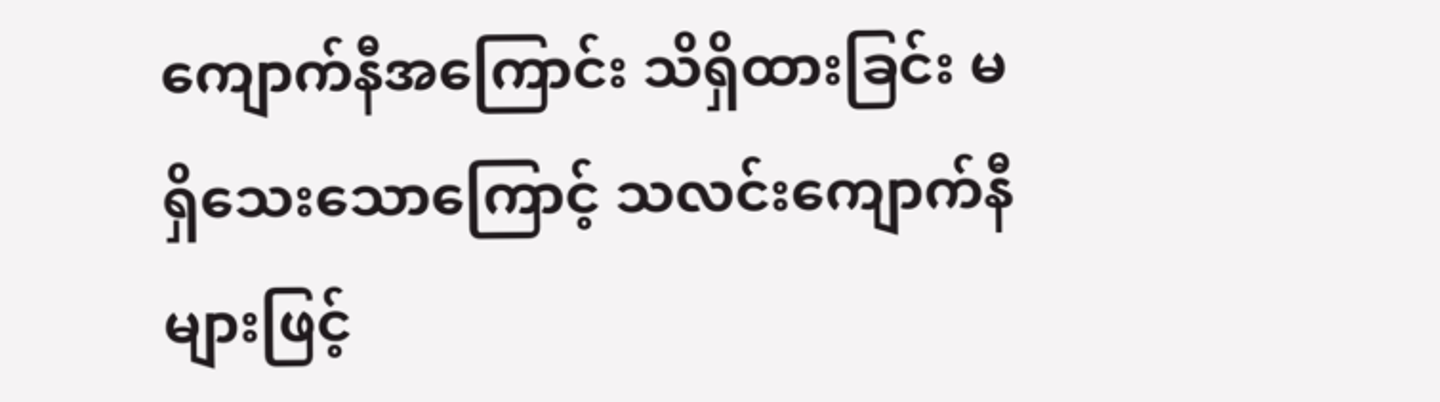ကျောက်နီအကြောင်း သိရှိထားခြင်း မရှိသေးသောကြောင့် သလင်းကျောက်နီများဖြင့်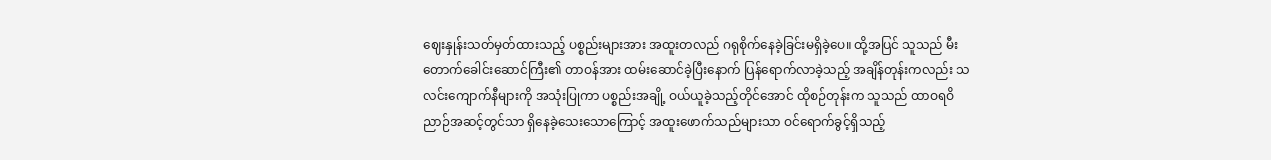ဈေးနှုန်းသတ်မှတ်ထားသည့် ပစ္စည်းများအား အထူးတလည် ဂရုစိုက်နေခဲ့ခြင်းမရှိခဲ့ပေ။ ထို့အပြင် သူသည် မီးတောက်ခေါင်းဆောင်ကြီး၏ တာဝန်အား ထမ်းဆောင်ခဲ့ပြီးနောက် ပြန်ရောက်လာခဲ့သည့် အချိန်တုန်းကလည်း သလင်းကျောက်နီများကို အသုံးပြုကာ ပစ္စည်းအချို့ ဝယ်ယူခဲ့သည့်တိုင်အောင် ထိုစဉ်တုန်းက သူသည် ထာဝရဝိညာဉ်အဆင့်တွင်သာ ရှိနေခဲ့သေးသောကြောင့် အထူးဖောက်သည်များသာ ဝင်ရောက်ခွင့်ရှိသည့်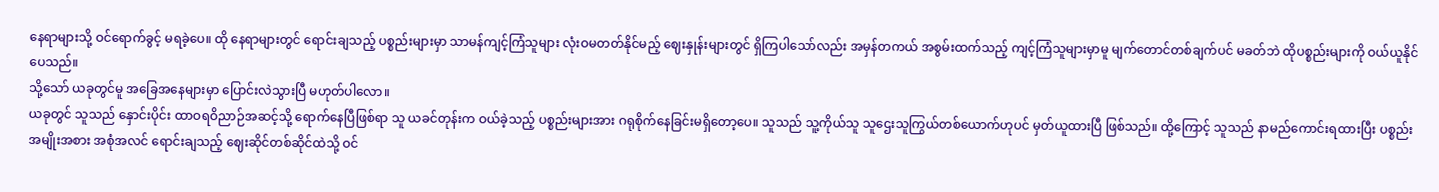နေရာများသို့ ဝင်ရောက်ခွင့် မရခဲ့ပေ။ ထို နေရာများတွင် ရောင်းချသည့် ပစ္စည်းများမှာ သာမန်ကျင့်ကြံသူများ လုံးဝမတတ်နိုင်မည့် ဈေးနှုန်းများတွင် ရှိကြပါသော်လည်း အမှန်တကယ် အစွမ်းထက်သည့် ကျင့်ကြံသူများမှာမူ မျက်တောင်တစ်ချက်ပင် မခတ်ဘဲ ထိုပစ္စည်းများကို ဝယ်ယူနိုင်ပေသည်။
သို့သော် ယခုတွင်မူ အခြေအနေများမှာ ပြောင်းလဲသွားပြီ မဟုတ်ပါလော။
ယခုတွင် သူသည် နှောင်းပိုင်း ထာဝရဝိညာဉ်အဆင့်သို့ ရောက်နေပြီဖြစ်ရာ သူ ယခင်တုန်းက ဝယ်ခဲ့သည့် ပစ္စည်းများအား ဂရုစိုက်နေခြင်းမရှိတော့ပေ။ သူသည် သူ့ကိုယ်သူ သူဌေးသူကြွယ်တစ်ယောက်ဟုပင် မှတ်ယူထားပြီ ဖြစ်သည်။ ထို့ကြောင့် သူသည် နာမည်ကောင်းရထားပြီး ပစ္စည်းအမျိုးအစား အစုံအလင် ရောင်းချသည့် ဈေးဆိုင်တစ်ဆိုင်ထဲသို့ ဝင်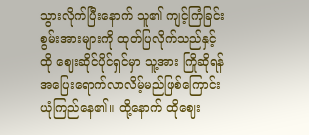သွားလိုက်ပြီးနောက် သူ၏ ကျင့်ကြံခြင်းစွမ်းအားများကို ထုတ်ပြလိုက်သည်နှင့် ထို ဈေးဆိုင်ပိုင်ရှင်မှာ သူ့အား ကြိုဆိုရန် အပြေးရောက်လာလိမ့်မည်ဖြစ်ကြောင်း ယုံကြည်နေ၏။ ထို့နောက် ထိုဈေး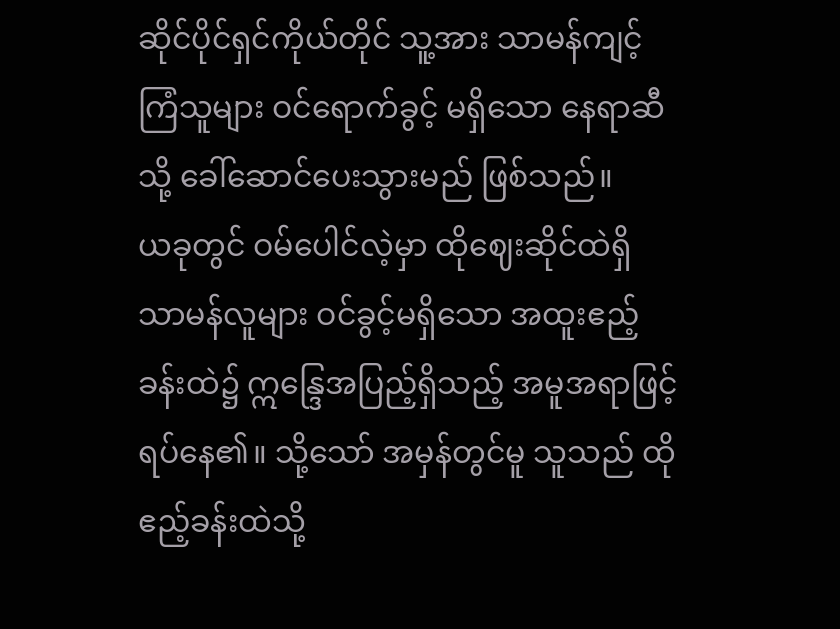ဆိုင်ပိုင်ရှင်ကိုယ်တိုင် သူ့အား သာမန်ကျင့်ကြံသူများ ဝင်ရောက်ခွင့် မရှိသော နေရာဆီသို့ ခေါ်ဆောင်ပေးသွားမည် ဖြစ်သည်။
ယခုတွင် ဝမ်ပေါင်လဲ့မှာ ထိုဈေးဆိုင်ထဲရှိ သာမန်လူများ ဝင်ခွင့်မရှိသော အထူးဧည့်ခန်းထဲ၌ ဣန္ဒြေအပြည့်ရှိသည့် အမူအရာဖြင့် ရပ်နေ၏။ သို့သော် အမှန်တွင်မူ သူသည် ထိုဧည့်ခန်းထဲသို့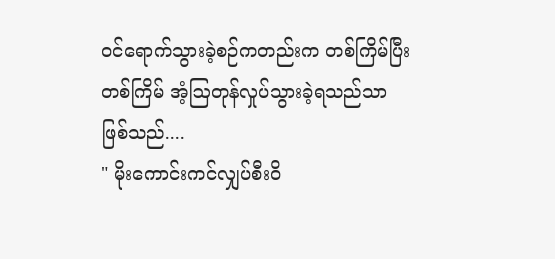ဝင်ရောက်သွားခဲ့စဉ်ကတည်းက တစ်ကြိမ်ပြီးတစ်ကြိမ် အံ့ဩတုန်လှုပ်သွားခဲ့ရသည်သာ ဖြစ်သည်....
" မိုးကောင်းကင်လျှပ်စီးဝိ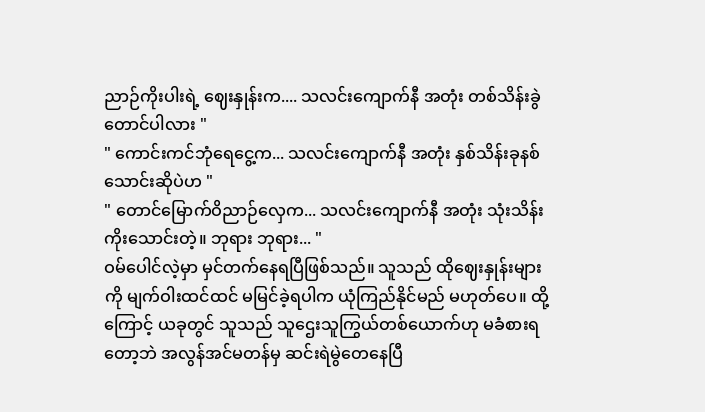ညာဉ်ကိုးပါးရဲ့ ဈေးနှုန်းက.... သလင်းကျောက်နီ အတုံး တစ်သိန်းခွဲတောင်ပါလား "
" ကောင်းကင်ဘုံရေငွေ့က... သလင်းကျောက်နီ အတုံး နှစ်သိန်းခုနစ်သောင်းဆိုပဲဟ "
" တောင်မြောက်ဝိညာဉ်လှေက... သလင်းကျောက်နီ အတုံး သုံးသိန်းကိုးသောင်းတဲ့။ ဘုရား ဘုရား... "
ဝမ်ပေါင်လဲ့မှာ မှင်တက်နေရပြီဖြစ်သည်။ သူသည် ထိုဈေးနှုန်းများကို မျက်ဝါးထင်ထင် မမြင်ခဲ့ရပါက ယုံကြည်နိုင်မည် မဟုတ်ပေ။ ထို့ကြောင့် ယခုတွင် သူသည် သူဌေးသူကြွယ်တစ်ယောက်ဟု မခံစားရတော့ဘဲ အလွန်အင်မတန်မှ ဆင်းရဲမွဲတေနေပြီ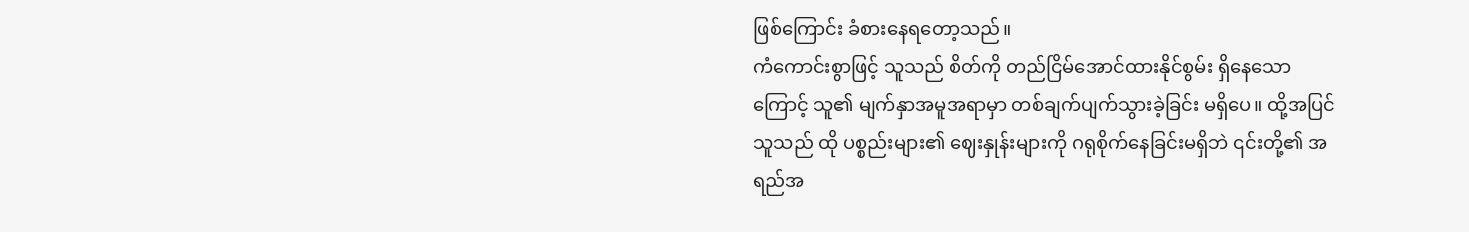ဖြစ်ကြောင်း ခံစားနေရတော့သည်။
ကံကောင်းစွာဖြင့် သူသည် စိတ်ကို တည်ငြိမ်အောင်ထားနိုင်စွမ်း ရှိနေသောကြောင့် သူ၏ မျက်နှာအမူအရာမှာ တစ်ချက်ပျက်သွားခဲ့ခြင်း မရှိပေ။ ထို့အပြင် သူသည် ထို ပစ္စည်းများ၏ ဈေးနှုန်းများကို ဂရုစိုက်နေခြင်းမရှိဘဲ ၎င်းတို့၏ အရည်အ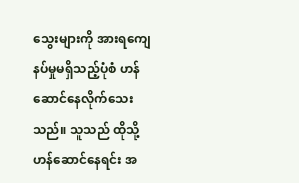သွေးများကို အားရကျေနပ်မှုမရှိသည့်ပုံစံ ဟန်ဆောင်နေလိုက်သေးသည်။ သူသည် ထိုသို့ ဟန်ဆောင်နေရင်း အ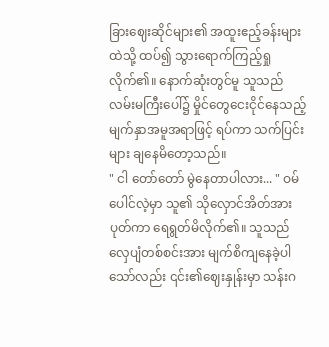ခြားဈေးဆိုင်များ၏ အထူးဧည့်ခန်းများထဲသို့ ထပ်၍ သွားရောက်ကြည့်ရှုလိုက်၏။ နောက်ဆုံးတွင်မူ သူသည် လမ်းမကြီးပေါ်၌ မှိုင်တွေငေးငိုင်နေသည့် မျက်နှာအမူအရာဖြင့် ရပ်ကာ သက်ပြင်းများ ချနေမိတော့သည်။
" ငါ တော်တော် မွဲနေတာပါလား... " ဝမ်ပေါင်လဲ့မှာ သူ၏ သိုလှောင်အိတ်အား ပုတ်ကာ ရေရွတ်မိလိုက်၏။ သူသည် လှေပျံတစ်စင်းအား မျက်စိကျနေခဲ့ပါသော်လည်း ၎င်း၏ဈေးနှုန်းမှာ သန်းဂ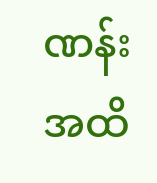ဏန်းအထိ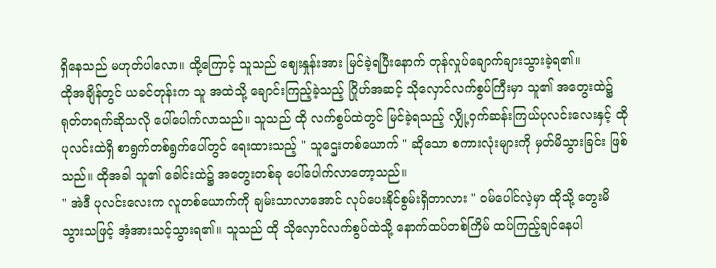ရှိနေသည် မဟုတ်ပါလော။ ထို့ကြောင့် သူသည် ဈေးနှုန်းအား မြင်ခဲ့ရပြီးနောက် တုန်လှုပ်ချောက်ချားသွားခဲ့ရ၏။
ထိုအချိန်တွင် ယခင်တုန်းက သူ အထဲသို့ ချောင်းကြည့်ခဲ့သည့် ဂြိုဟ်အဆင့် သိုလှောင်လက်စွပ်ကြီးမှာ သူ၏ အတွေးထဲ၌ ရုတ်တရက်ဆိုသလို ပေါ်ပေါက်လာသည်။ သူသည် ထို လက်စွပ်ထဲတွင် မြင်ခဲ့ရသည့် လျှို့ဝှက်ဆန်းကြယ်ပုလင်းလေးနှင့် ထိုပုလင်းထဲရှိ စာရွက်တစ်ရွက်ပေါ်တွင် ရေးထားသည့် " သူဌေးတစ်ယောက် " ဆိုသော စကားလုံးများကို မှတ်မိသွားခြင်း ဖြစ်သည်။ ထိုအခါ သူ၏ ခေါင်းထဲ၌ အတွေးတစ်ခု ပေါ်ပေါက်လာတော့သည်။
" အဲဒီ ပုလင်းလေးက လူတစ်ယောက်ကို ချမ်းသာလာအောင် လုပ်ပေးနိုင်စွမ်းရှိတာလား " ဝမ်ပေါင်လဲ့မှာ ထိုသို့ တွေးမိသွားသဖြင့် အံ့အားသင့်သွားရ၏။ သူသည် ထို သိုလှောင်လက်စွပ်ထဲသို့ နောက်ထပ်တစ်ကြိမ် ထပ်ကြည့်ချင်နေပါ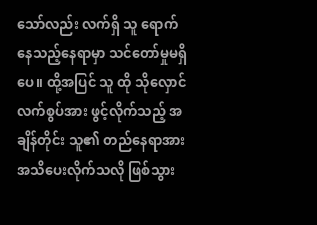သော်လည်း လက်ရှိ သူ ရောက်နေသည့်နေရာမှာ သင်တော်မှုမရှိပေ။ ထို့အပြင် သူ ထို သိုလှောင်လက်စွပ်အား ဖွင့်လိုက်သည့် အချိန်တိုင်း သူ၏ တည်နေရာအား အသိပေးလိုက်သလို ဖြစ်သွား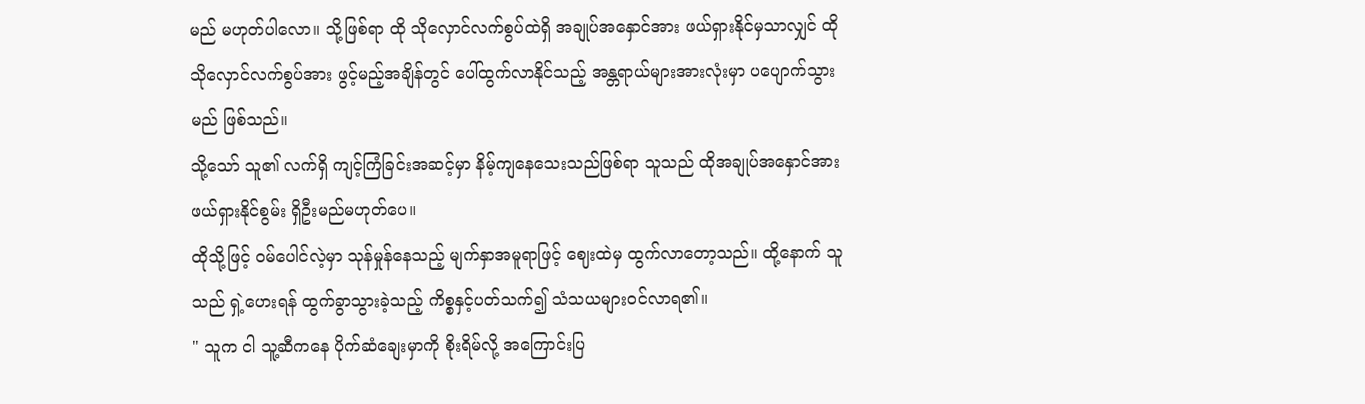မည် မဟုတ်ပါလော။ သို့ဖြစ်ရာ ထို သိုလှောင်လက်စွပ်ထဲရှိ အချုပ်အနှောင်အား ဖယ်ရှားနိုင်မှသာလျှင် ထို သိုလှောင်လက်စွပ်အား ဖွင့်မည့်အချိန်တွင် ပေါ်ထွက်လာနိုင်သည့် အန္တရာယ်များအားလုံးမှာ ပပျောက်သွားမည် ဖြစ်သည်။
သို့သော် သူ၏ လက်ရှိ ကျင့်ကြံခြင်းအဆင့်မှာ နိမ့်ကျနေသေးသည်ဖြစ်ရာ သူသည် ထိုအချုပ်အနှောင်အား ဖယ်ရှားနိုင်စွမ်း ရှိဦးမည်မဟုတ်ပေ။
ထိုသို့ဖြင့် ဝမ်ပေါင်လဲ့မှာ သုန်မှုန်နေသည့် မျက်နှာအမူရာဖြင့် ဈေးထဲမှ ထွက်လာတော့သည်။ ထို့နောက် သူသည် ရှဲ့ဟေးရန် ထွက်ခွာသွားခဲ့သည့် ကိစ္စနှင့်ပတ်သက်၍ သံသယများဝင်လာရ၏။
" သူက ငါ သူ့ဆီကနေ ပိုက်ဆံချေးမှာကို စိုးရိမ်လို့ အကြောင်းပြ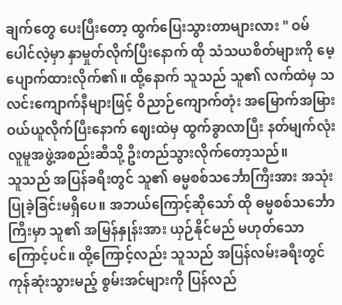ချက်တွေ ပေးပြီးတော့ ထွက်ပြေးသွားတာများလား " ဝမ်ပေါင်လဲ့မှာ နှာမှုတ်လိုက်ပြီးနောက် ထို သံသယစိတ်များကို မေ့ပျောက်ထားလိုက်၏။ ထို့နောက် သူသည် သူ၏ လက်ထဲမှ သလင်းကျောက်နီများဖြင့် ဝိညာဉ်ကျောက်တုံး အမြောက်အမြားဝယ်ယူလိုက်ပြီးနောက် ဈေးထဲမှ ထွက်ခွာလာပြီး နတ်မျက်လုံး လူမူအဖွဲ့အစည်းဆီသို့ ဦးတည်သွားလိုက်တော့သည်။
သူသည် အပြန်ခရီးတွင် သူ၏ ဓမ္မစစ်သင်္ဘောကြီးအား အသုံးပြုခဲ့ခြင်းမရှိပေ။ အဘယ်ကြောင့်ဆိုသော် ထို ဓမ္မစစ်သင်္ဘောကြီးမှာ သူ၏ အမြန်နှုန်းအား ယှဉ်နိုင်မည် မဟုတ်သောကြောင့်ပင်။ ထို့ကြောင့်လည်း သူသည် အပြန်လမ်းခရီးတွင် ကုန်ဆုံးသွားမည့် စွမ်းအင်များကို ပြန်လည်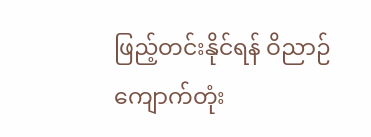ဖြည့်တင်းနိုင်ရန် ဝိညာဉ်ကျောက်တုံး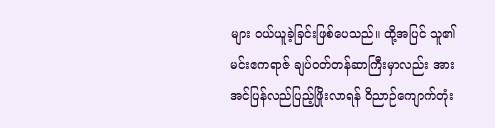များ ဝယ်ယူခဲ့ခြင်းဖြစ်ပေသည်။ ထို့အပြင် သူ၏ မင်းဧကရာဇ် ချပ်ဝတ်တန်ဆာကြီးမှာလည်း အားအင်ပြန်လည်ပြည့်ဖြိုးလာရန် ဝိညာဉ်ကျောက်တုံး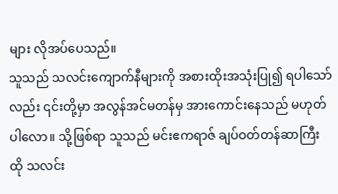များ လိုအပ်ပေသည်။
သူသည် သလင်းကျောက်နီများကို အစားထိုးအသုံးပြု၍ ရပါသော်လည်း ၎င်းတို့မှာ အလွန်အင်မတန်မှ အားကောင်းနေသည် မဟုတ်ပါလော။ သို့ဖြစ်ရာ သူသည် မင်းဧကရာဇ် ချပ်ဝတ်တန်ဆာကြီး ထို သလင်း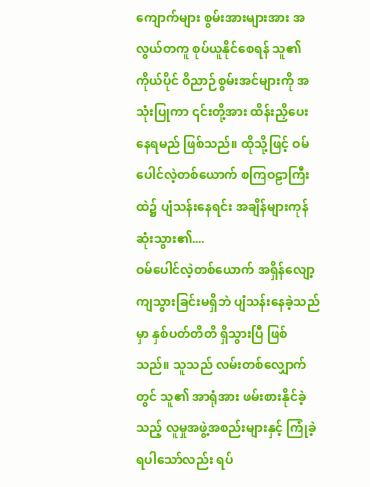ကျောက်များ စွမ်းအားများအား အလွယ်တကူ စုပ်ယူနိုင်စေရန် သူ၏ ကိုယ်ပိုင် ဝိညာဉ်စွမ်းအင်များကို အသုံးပြုကာ ၎င်းတို့အား ထိန်းညှိပေးနေရမည် ဖြစ်သည်။ ထိုသို့ဖြင့် ဝမ်ပေါင်လဲ့တစ်ယောက် စကြဝဠာကြီးထဲ၌ ပျံသန်းနေရင်း အချိန်များကုန်ဆုံးသွား၏....
ဝမ်ပေါင်လဲ့တစ်ယောက် အရှိန်လျော့ကျသွားခြင်းမရှိဘဲ ပျံသန်းနေခဲ့သည်မှာ နှစ်ပတ်တိတိ ရှိသွားပြီ ဖြစ်သည်။ သူသည် လမ်းတစ်လျှောက်တွင် သူ၏ အာရုံအား ဖမ်းစားနိုင်ခဲ့သည့် လူမှုအဖွဲ့အစည်းများနှင့် ကြုံခဲ့ရပါသော်လည်း ရပ်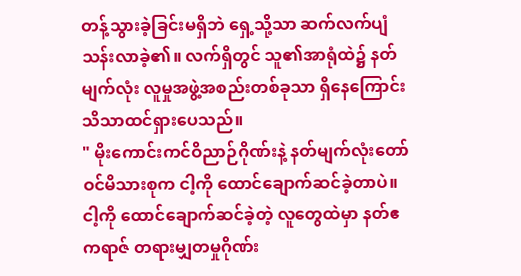တန့်သွားခဲ့ခြင်းမရှိဘဲ ရှေ့သို့သာ ဆက်လက်ပျံသန်းလာခဲ့၏။ လက်ရှိတွင် သူ၏အာရုံထဲ၌ နတ်မျက်လုံး လူမှုအဖွဲ့အစည်းတစ်ခုသာ ရှိနေကြောင်း သိသာထင်ရှားပေသည်။
" မိုးကောင်းကင်ဝိညာဉ်ဂိုဏ်းနဲ့ နတ်မျက်လုံးတော်ဝင်မိသားစုက ငါ့ကို ထောင်ချောက်ဆင်ခဲ့တာပဲ။ ငါ့ကို ထောင်ချောက်ဆင်ခဲ့တဲ့ လူတွေထဲမှာ နတ်ဧကရာဇ် တရားမျှတမှုဂိုဏ်း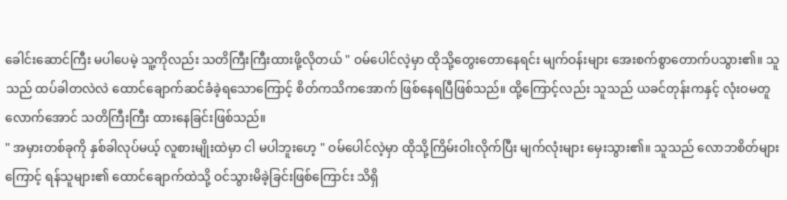ခေါင်းဆောင်ကြီး မပါပေမဲ့ သူ့ကိုလည်း သတိကြီးကြီးထားဖို့လိုတယ် " ဝမ်ပေါင်လဲ့မှာ ထိုသို့တွေးတောနေရင်း မျက်ဝန်းများ အေးစက်စွာတောက်ပသွား၏။ သူသည် ထပ်ခါတလဲလဲ ထောင်ချောက်ဆင်ခံခဲ့ရသောကြောင့် စိတ်ကသိကအောက် ဖြစ်နေရပြီဖြစ်သည်။ ထို့ကြောင့်လည်း သူသည် ယခင်တုန်းကနှင့် လုံးဝမတူလောက်အောင် သတိကြီးကြီး ထားနေခြင်းဖြစ်သည်။
" အမှားတစ်ခုကို နှစ်ခါလုပ်မယ့် လူစားမျိုးထဲမှာ ငါ မပါဘူးဟေ့ " ဝမ်ပေါင်လဲ့မှာ ထိုသို့ကြိမ်းဝါးလိုက်ပြီး မျက်လုံးများ မှေးသွား၏။ သူသည် လောဘစိတ်များကြောင့် ရန်သူများ၏ ထောင်ချောက်ထဲသို့ ဝင်သွားမိခဲ့ခြင်းဖြစ်ကြောင်း သိရှိ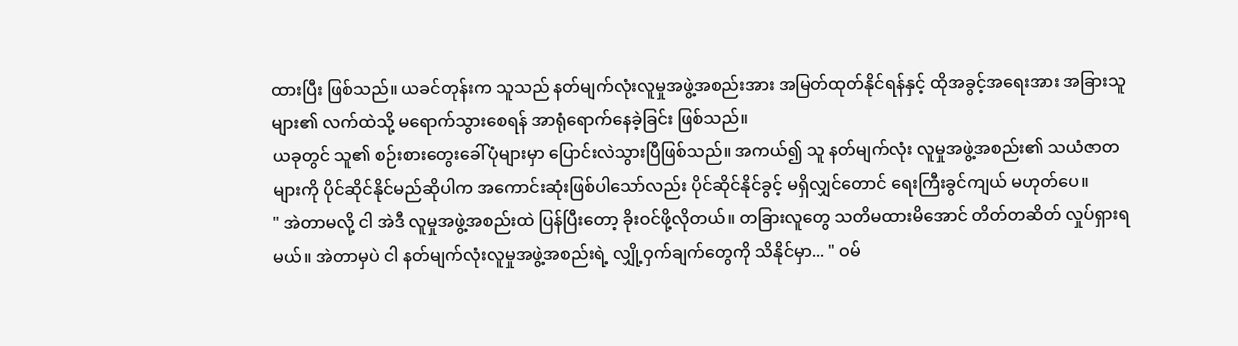ထားပြီး ဖြစ်သည်။ ယခင်တုန်းက သူသည် နတ်မျက်လုံးလူမှုအဖွဲ့အစည်းအား အမြတ်ထုတ်နိုင်ရန်နှင့် ထိုအခွင့်အရေးအား အခြားသူများ၏ လက်ထဲသို့ မရောက်သွားစေရန် အာရုံရောက်နေခဲ့ခြင်း ဖြစ်သည်။
ယခုတွင် သူ၏ စဉ်းစားတွေးခေါ်ပုံများမှာ ပြောင်းလဲသွားပြီဖြစ်သည်။ အကယ်၍ သူ နတ်မျက်လုံး လူမှုအဖွဲ့အစည်း၏ သယံဇာတများကို ပိုင်ဆိုင်နိုင်မည်ဆိုပါက အကောင်းဆုံးဖြစ်ပါသော်လည်း ပိုင်ဆိုင်နိုင်ခွင့် မရှိလျှင်တောင် ရေးကြီးခွင်ကျယ် မဟုတ်ပေ။
" အဲတာမလို့ ငါ အဲဒီ လူမှုအဖွဲ့အစည်းထဲ ပြန်ပြီးတော့ ခိုးဝင်ဖို့လိုတယ်။ တခြားလူတွေ သတိမထားမိအောင် တိတ်တဆိတ် လှုပ်ရှားရမယ်။ အဲတာမှပဲ ငါ နတ်မျက်လုံးလူမှုအဖွဲ့အစည်းရဲ့ လျှို့ဝှက်ချက်တွေကို သိနိုင်မှာ... " ဝမ်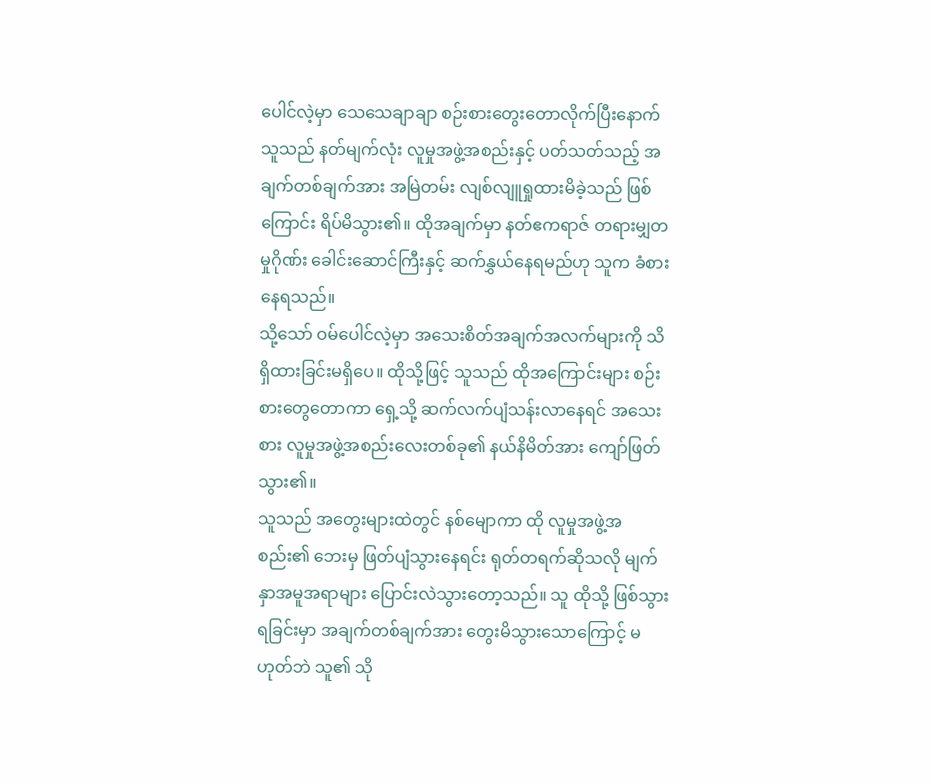ပေါင်လဲ့မှာ သေသေချာချာ စဉ်းစားတွေးတောလိုက်ပြီးနောက် သူသည် နတ်မျက်လုံး လူမှုအဖွဲ့အစည်းနှင့် ပတ်သတ်သည့် အချက်တစ်ချက်အား အမြဲတမ်း လျစ်လျူရှုထားမိခဲ့သည် ဖြစ်ကြောင်း ရိပ်မိသွား၏။ ထိုအချက်မှာ နတ်ဧကရာဇ် တရားမျှတမှုဂိုဏ်း ခေါင်းဆောင်ကြီးနှင့် ဆက်နွှယ်နေရမည်ဟု သူက ခံစားနေရသည်။
သို့သော် ဝမ်ပေါင်လဲ့မှာ အသေးစိတ်အချက်အလက်များကို သိရှိထားခြင်းမရှိပေ။ ထိုသို့ဖြင့် သူသည် ထိုအကြောင်းများ စဉ်းစားတွေတောကာ ရှေ့သို့ ဆက်လက်ပျံသန်းလာနေရင် အသေးစား လူမှုအဖွဲ့အစည်းလေးတစ်ခု၏ နယ်နိမိတ်အား ကျော်ဖြတ်သွား၏။
သူသည် အတွေးများထဲတွင် နစ်မျောကာ ထို လူမှုအဖွဲ့အစည်း၏ ဘေးမှ ဖြတ်ပျံသွားနေရင်း ရုတ်တရက်ဆိုသလို မျက်နှာအမူအရာများ ပြောင်းလဲသွားတော့သည်။ သူ ထိုသို့ ဖြစ်သွားရခြင်းမှာ အချက်တစ်ချက်အား တွေးမိသွားသောကြောင့် မဟုတ်ဘဲ သူ၏ သို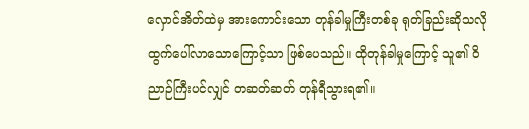လှောင်အိတ်ထဲမှ အားကောင်းသော တုန်ခါမှုကြီးတစ်ခု ရုတ်ခြည်းဆိုသလို ထွက်ပေါ်လာသောကြောင့်သာ ဖြစ်ပေသည်။ ထိုတုန်ခါမှုကြောင့် သူ၏ ဝိညာဉ်ကြီးပင်လျှင် တဆတ်ဆတ် တုန်ရီသွားရ၏။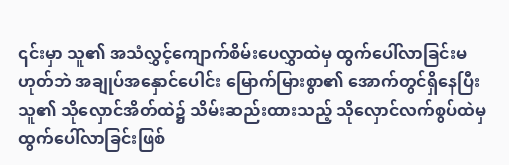၎င်းမှာ သူ၏ အသံလွှင့်ကျောက်စိမ်းပေလွှာထဲမှ ထွက်ပေါ်လာခြင်းမဟုတ်ဘဲ အချုပ်အနှောင်ပေါင်း မြောက်မြားစွာ၏ အောက်တွင်ရှိနေပြီး သူ၏ သိုလှောင်အိတ်ထဲ၌ သိမ်းဆည်းထားသည့် သိုလှောင်လက်စွပ်ထဲမှ ထွက်ပေါ်လာခြင်းဖြစ်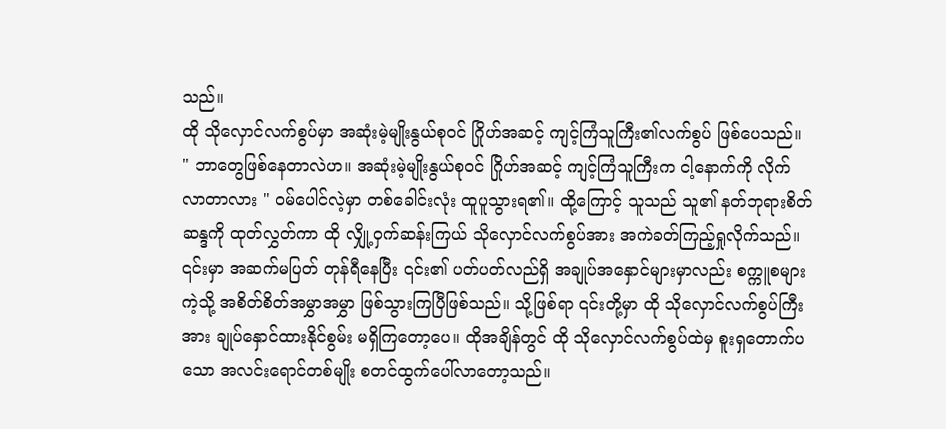သည်။
ထို သိုလှောင်လက်စွပ်မှာ အဆုံးမဲ့မျိုးနွယ်စုဝင် ဂြိုဟ်အဆင့် ကျင့်ကြံသူကြီး၏လက်စွပ် ဖြစ်ပေသည်။
" ဘာတွေဖြစ်နေတာလဲဟ။ အဆုံးမဲ့မျိုးနွယ်စုဝင် ဂြိုဟ်အဆင့် ကျင့်ကြံသူကြီးက ငါ့နောက်ကို လိုက်လာတာလား " ဝမ်ပေါင်လဲ့မှာ တစ်ခေါင်းလုံး ထူပူသွားရ၏။ ထို့ကြောင့် သူသည် သူ၏ နတ်ဘုရားစိတ်ဆန္ဒကို ထုတ်လွှတ်ကာ ထို လျှို့ဝှက်ဆန်းကြယ် သိုလှောင်လက်စွပ်အား အကဲခတ်ကြည့်ရှုလိုက်သည်။ ၎င်းမှာ အဆက်မပြတ် တုန်ရီနေပြီး ၎င်း၏ ပတ်ပတ်လည်ရှိ အချုပ်အနှောင်များမှာလည်း စက္ကူစများကဲ့သို့ အစိတ်စိတ်အမွှာအမွှာ ဖြစ်သွားကြပြီဖြစ်သည်။ သို့ဖြစ်ရာ ၎င်းတို့မှာ ထို သိုလှောင်လက်စွပ်ကြီးအား ချုပ်နှောင်ထားနိုင်စွမ်း မရှိကြတော့ပေ။ ထိုအချိန်တွင် ထို သိုလှောင်လက်စွပ်ထဲမှ စူးရှတောက်ပသော အလင်းရောင်တစ်မျိုး စတင်ထွက်ပေါ်လာတော့သည်။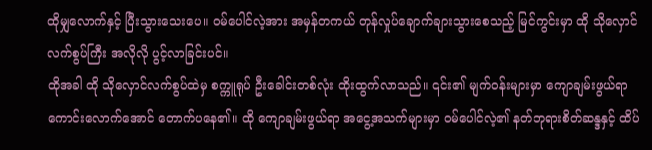ထိုမျှလောက်နှင့် ပြီးသွားသေးပေ။ ဝမ်ပေါင်လဲ့အား အမှန်တကယ် တုန်လှုပ်ချောက်ချားသွားစေသည့် မြင်ကွင်းမှာ ထို သိုလှောင်လက်စွပ်ကြီး အလိုလို ပွင့်လာခြင်းပင်။
ထိုအခါ ထို သိုလှောင်လက်စွပ်ထဲမှ စက္ကူရုပ် ဦးခေါင်းတစ်လုံး ထိုးထွက်လာသည်။ ၎င်း၏ မျက်ဝန်းများမှာ ကျောချမ်းဖွယ်ရာကောင်းလောက်အောင် တောက်ပနေ၏။ ထို ကျောချမ်းဖွယ်ရာ အငွေ့အသက်များမှာ ဝမ်ပေါင်လဲ့၏ နတ်ဘုရားစိတ်ဆန္ဒနှင့် ထိပ်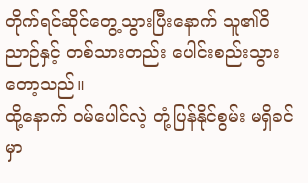တိုက်ရင်ဆိုင်တွေ့သွားပြီးနောက် သူ၏ဝိညာဉ်နှင့် တစ်သားတည်း ပေါင်းစည်းသွားတော့သည်။
ထို့နောက် ဝမ်ပေါင်လဲ့ တုံ့ပြန်နိုင်စွမ်း မရှိခင်မှာ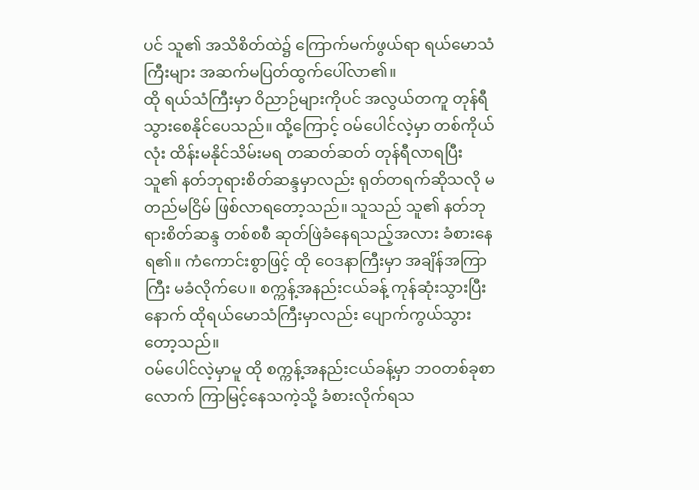ပင် သူ၏ အသိစိတ်ထဲ၌ ကြောက်မက်ဖွယ်ရာ ရယ်မောသံကြီးများ အဆက်မပြတ်ထွက်ပေါ်လာ၏။
ထို ရယ်သံကြီးမှာ ဝိညာဉ်များကိုပင် အလွယ်တကူ တုန်ရီသွားစေနိုင်ပေသည်။ ထို့ကြောင့် ဝမ်ပေါင်လဲ့မှာ တစ်ကိုယ်လုံး ထိန်းမနိုင်သိမ်းမရ တဆတ်ဆတ် တုန်ရီလာရပြီး သူ၏ နတ်ဘုရားစိတ်ဆန္ဒမှာလည်း ရုတ်တရက်ဆိုသလို မတည်မငြိမ် ဖြစ်လာရတော့သည်။ သူသည် သူ၏ နတ်ဘုရားစိတ်ဆန္ဒ တစ်စစီ ဆုတ်ဖြဲခံနေရသည့်အလား ခံစားနေရ၏။ ကံကောင်းစွာဖြင့် ထို ဝေဒနာကြီးမှာ အချိန်အကြာကြီး မခံလိုက်ပေ။ စက္ကန့်အနည်းငယ်ခန့် ကုန်ဆုံးသွားပြီးနောက် ထိုရယ်မောသံကြီးမှာလည်း ပျောက်ကွယ်သွားတော့သည်။
ဝမ်ပေါင်လဲ့မှာမူ ထို စက္ကန့်အနည်းငယ်ခန့်မှာ ဘဝတစ်ခုစာလောက် ကြာမြင့်နေသကဲ့သို့ ခံစားလိုက်ရသ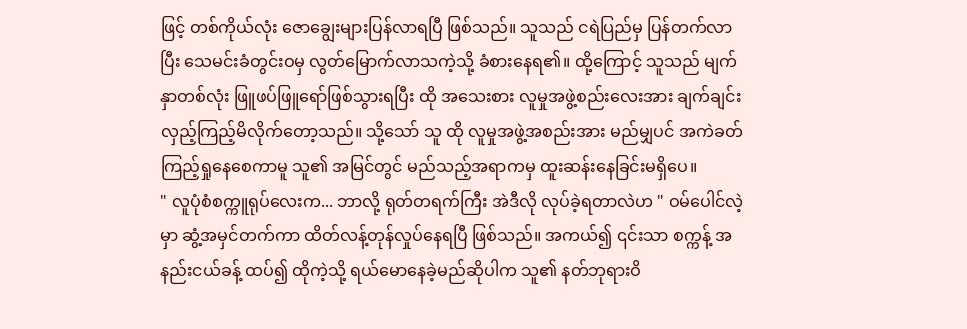ဖြင့် တစ်ကိုယ်လုံး ဇောချွေးများပြန်လာရပြီ ဖြစ်သည်။ သူသည် ငရဲပြည်မှ ပြန်တက်လာပြီး သေမင်းခံတွင်းဝမှ လွတ်မြောက်လာသကဲ့သို့ ခံစားနေရ၏။ ထို့ကြောင့် သူသည် မျက်နှာတစ်လုံး ဖြူဖပ်ဖြူရော်ဖြစ်သွားရပြီး ထို အသေးစား လူမှုအဖွဲ့စည်းလေးအား ချက်ချင်း လှည့်ကြည့်မိလိုက်တော့သည်။ သို့သော် သူ ထို လူမှုအဖွဲ့အစည်းအား မည်မျှပင် အကဲခတ်ကြည့်ရှုနေစေကာမူ သူ၏ အမြင်တွင် မည်သည့်အရာကမှ ထူးဆန်းနေခြင်းမရှိပေ။
" လူပုံစံစက္ကူရုပ်လေးက... ဘာလို့ ရုတ်တရက်ကြီး အဲဒီလို လုပ်ခဲ့ရတာလဲဟ " ဝမ်ပေါင်လဲ့မှာ ဆွံ့အမှင်တက်ကာ ထိတ်လန့်တုန်လှုပ်နေရပြီ ဖြစ်သည်။ အကယ်၍ ၎င်းသာ စက္ကန့် အနည်းငယ်ခန့် ထပ်၍ ထိုကဲ့သို့ ရယ်မောနေခဲ့မည်ဆိုပါက သူ၏ နတ်ဘုရားဝိ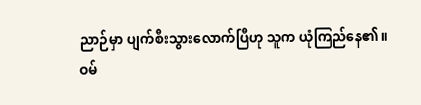ညာဉ်မှာ ပျက်စီးသွားလောက်ပြီဟု သူက ယုံကြည်နေ၏။
ဝမ်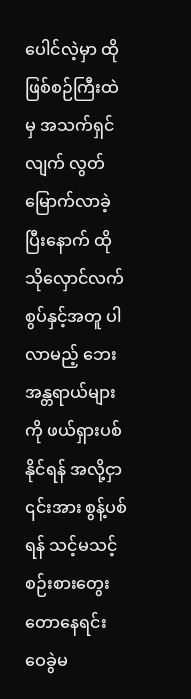ပေါင်လဲ့မှာ ထို ဖြစ်စဉ်ကြီးထဲမှ အသက်ရှင်လျက် လွတ်မြောက်လာခဲ့ပြီးနောက် ထို သိုလှောင်လက်စွပ်နှင့်အတူ ပါလာမည့် ဘေးအန္တရာယ်များကို ဖယ်ရှားပစ်နိုင်ရန် အလို့ငှာ ၎င်းအား စွန့်ပစ်ရန် သင့်မသင့် စဉ်းစားတွေးတောနေရင်း ဝေခွဲမ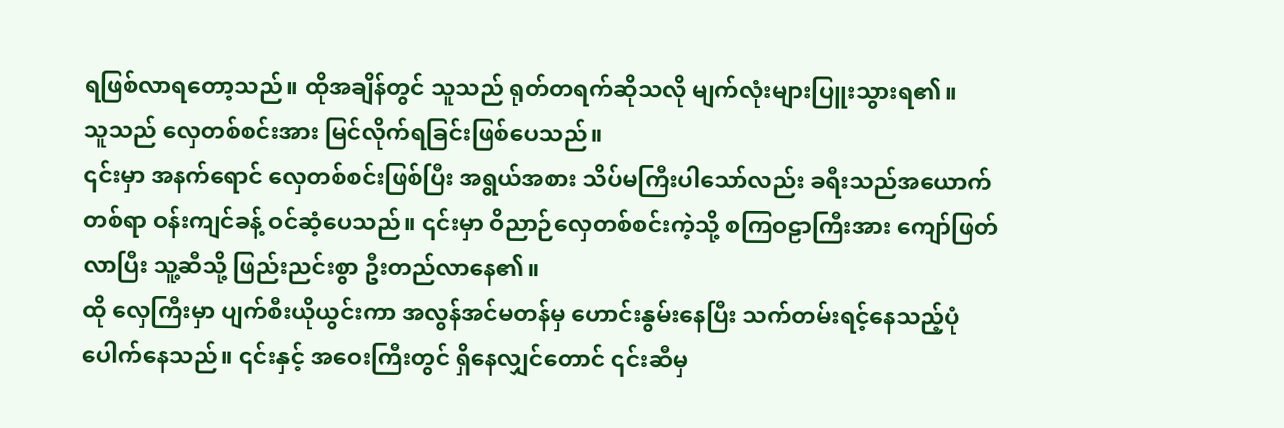ရဖြစ်လာရတော့သည်။ ထိုအချိန်တွင် သူသည် ရုတ်တရက်ဆိုသလို မျက်လုံးများပြူးသွားရ၏။
သူသည် လှေတစ်စင်းအား မြင်လိုက်ရခြင်းဖြစ်ပေသည်။
၎င်းမှာ အနက်ရောင် လှေတစ်စင်းဖြစ်ပြီး အရွယ်အစား သိပ်မကြီးပါသော်လည်း ခရီးသည်အယောက်တစ်ရာ ဝန်းကျင်ခန့် ဝင်ဆံ့ပေသည်။ ၎င်းမှာ ဝိညာဉ်လှေတစ်စင်းကဲ့သို့ စကြဝဠာကြီးအား ကျော်ဖြတ်လာပြီး သူ့ဆီသို့ ဖြည်းညင်းစွာ ဦးတည်လာနေ၏။
ထို လှေကြီးမှာ ပျက်စီးယိုယွင်းကာ အလွန်အင်မတန်မှ ဟောင်းနွမ်းနေပြီး သက်တမ်းရင့်နေသည့်ပုံ ပေါက်နေသည်။ ၎င်းနှင့် အဝေးကြီးတွင် ရှိနေလျှင်တောင် ၎င်းဆီမှ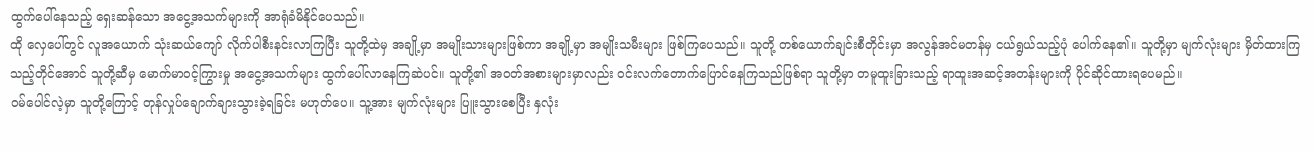ထွက်ပေါ်နေသည့် ရှေးဆန်သော အငွေ့အသက်များကို အာရုံခံမိနိုင်ပေသည်။
ထို လှေပေါ်တွင် လူအယောက် သုံးဆယ်ကျော် လိုက်ပါစီးနင်းလာကြပြီး သူတို့ထဲမှ အချို့မှာ အမျိုးသားများဖြစ်ကာ အချို့မှာ အမျိုးသမီးများ ဖြစ်ကြပေသည်။ သူတို့ တစ်ယောက်ချင်းစီတိုင်းမှာ အလွန်အင်မတန်မှ ငယ်ရွယ်သည့်ပုံ ပေါက်နေ၏။ သူတို့မှာ မျက်လုံးများ မှိတ်ထားကြသည့်တိုင်အောင် သူတို့ဆီမှ မောက်မာဝင့်ကြွားမှု အငွေ့အသက်များ ထွက်ပေါ်လာနေကြဆဲပင်။ သူတို့၏ အဝတ်အစားများမှာလည်း ဝင်းလက်တောက်ပြောင်နေကြသည်ဖြစ်ရာ သူတို့မှာ တမူထူးခြားသည့် ရာထူးအဆင့်အတန်းများကို ပိုင်ဆိုင်ထားရပေမည်။
ဝမ်ပေါင်လဲ့မှာ သူတို့ကြောင့် တုန်လှုပ်ချောက်ချားသွားခဲ့ရခြင်း မဟုတ်ပေ။ သူ့အား မျက်လုံးများ ပြူးသွားစေပြီး နှလုံး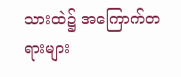သားထဲ၌ အကြောက်တရားများ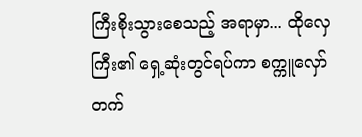ကြီးစိုးသွားစေသည့် အရာမှာ... ထိုလှေကြီး၏ ရှေ့ဆုံးတွင်ရပ်ကာ စက္ကူလှော်တက်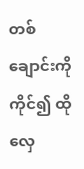တစ်ချောင်းကို ကိုင်၍ ထိုလှေ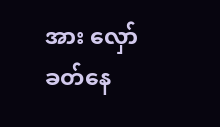အား လှော်ခတ်နေ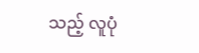သည့် လူပုံ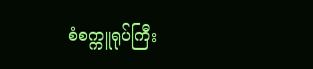စံစက္ကူရုပ်ကြီး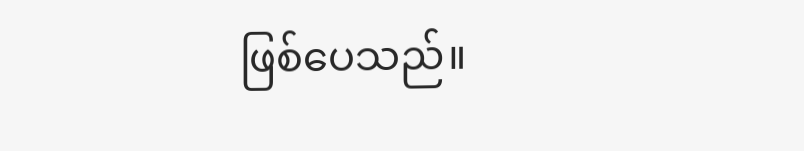ဖြစ်ပေသည်။